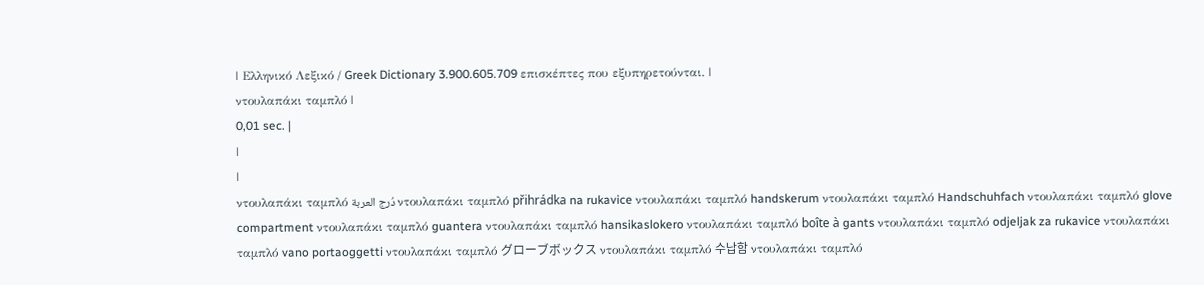| Ελληνικό Λεξικό / Greek Dictionary 3.900.605.709 επισκέπτες που εξυπηρετούνται. |
ντουλαπάκι ταμπλό |
0,01 sec. |
|
|
ντουλαπάκι ταμπλό دُرج العربة ντουλαπάκι ταμπλό přihrádka na rukavice ντουλαπάκι ταμπλό handskerum ντουλαπάκι ταμπλό Handschuhfach ντουλαπάκι ταμπλό glove compartment ντουλαπάκι ταμπλό guantera ντουλαπάκι ταμπλό hansikaslokero ντουλαπάκι ταμπλό boîte à gants ντουλαπάκι ταμπλό odjeljak za rukavice ντουλαπάκι ταμπλό vano portaoggetti ντουλαπάκι ταμπλό グローブボックス ντουλαπάκι ταμπλό 수납함 ντουλαπάκι ταμπλό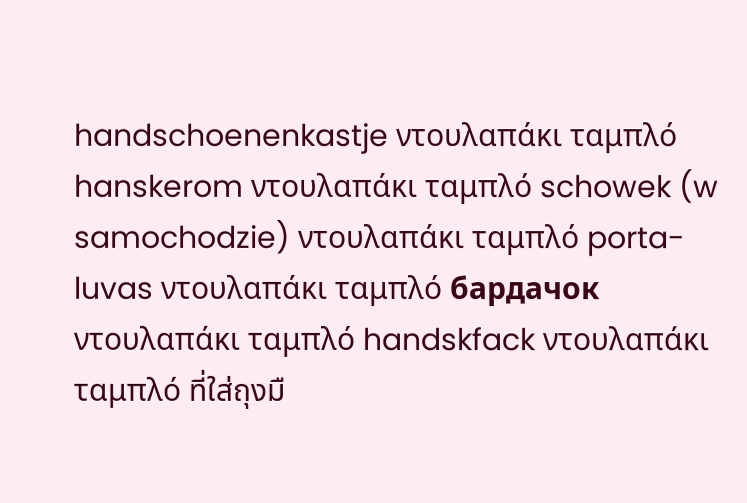handschoenenkastje ντουλαπάκι ταμπλό hanskerom ντουλαπάκι ταμπλό schowek (w samochodzie) ντουλαπάκι ταμπλό porta-luvas ντουλαπάκι ταμπλό бардачок ντουλαπάκι ταμπλό handskfack ντουλαπάκι ταμπλό ที่ใส่ถุงมื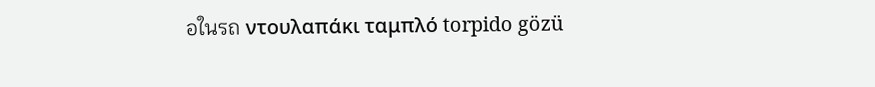อในรถ ντουλαπάκι ταμπλό torpido gözü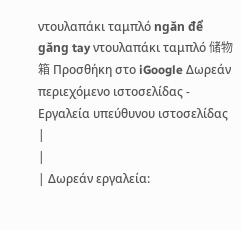ντουλαπάκι ταμπλό ngăn để găng tay ντουλαπάκι ταμπλό 储物箱 Προσθήκη στο iGoogle Δωρεάν περιεχόμενο ιστοσελίδας - Εργαλεία υπεύθυνου ιστοσελίδας |
|
| Δωρεάν εργαλεία: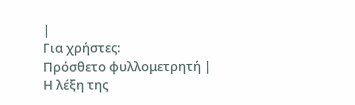|
Για χρήστες:
Πρόσθετο φυλλομετρητή |
Η λέξη της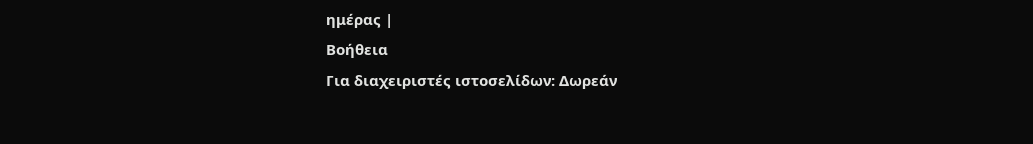ημέρας |
Βοήθεια
Για διαχειριστές ιστοσελίδων: Δωρεάν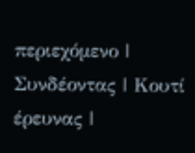περιεχόμενο | Συνδέοντας | Κουτί έρευνας |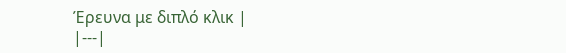Έρευνα με διπλό κλικ |
|---|